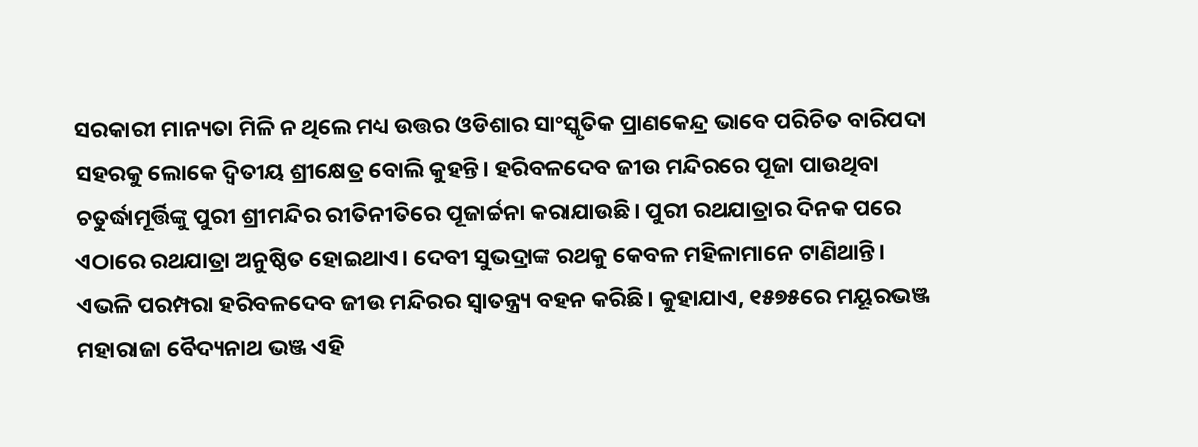ସରକାରୀ ମାନ୍ୟତା ମିଳି ନ ଥିଲେ ମଧ୍ୟ ଉତ୍ତର ଓଡିଶାର ସାଂସ୍କୃତିକ ପ୍ରାଣକେନ୍ଦ୍ର ଭାବେ ପରିଚିତ ବାରିପଦା ସହରକୁ ଲୋକେ ଦ୍ୱିତୀୟ ଶ୍ରୀକ୍ଷେତ୍ର ବୋଲି କୁହନ୍ତି। ହରିବଳଦେବ ଜୀଉ ମନ୍ଦିରରେ ପୂଜା ପାଉଥିବା ଚତୁର୍ଦ୍ଧାମୂର୍ତ୍ତିଙ୍କୁ ପୁରୀ ଶ୍ରୀମନ୍ଦିର ରୀତିନୀତିରେ ପୂଜାର୍ଚ୍ଚନା କରାଯାଉଛି। ପୁରୀ ରଥଯାତ୍ରାର ଦିନକ ପରେ ଏଠାରେ ରଥଯାତ୍ରା ଅନୁଷ୍ଠିତ ହୋଇଥାଏ। ଦେବୀ ସୁଭଦ୍ରାଙ୍କ ରଥକୁ କେବଳ ମହିଳାମାନେ ଟାଣିଥାନ୍ତି। ଏଭଳି ପରମ୍ପରା ହରିବଳଦେବ ଜୀଉ ମନ୍ଦିରର ସ୍ବାତନ୍ତ୍ର୍ୟ ବହନ କରିଛି। କୁହାଯାଏ, ୧୫୭୫ରେ ମୟୂରଭଞ୍ଜ ମହାରାଜା ବୈଦ୍ୟନାଥ ଭଞ୍ଜ ଏହି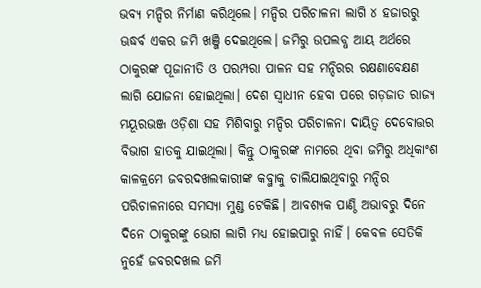ଭବ୍ୟ ମନ୍ଦିର ନିର୍ମାଣ କରିଥିଲେ। ମନ୍ଦିର ପରିଚାଳନା ଲାଗି ୪ ହଜାରରୁ ଊଦ୍ଧର୍ବ ଏକର ଜମି ଖଞ୍ଜି ଦେଇଥିଲେ। ଜମିରୁ ଉପଲବ୍ଧ ଆୟ ଅର୍ଥରେ ଠାକୁରଙ୍କ ପୂଜାନୀତି ଓ ପରମ୍ପରା ପାଳନ ସହ ମନ୍ଦିରର ରକ୍ଷଣାବେକ୍ଷଣ ଲାଗି ଯୋଜନା ହୋଇଥିଲା। ଦେଶ ସ୍ବାଧୀନ ହେବା ପରେ ଗଡ଼ଜାତ ରାଜ୍ୟ ମୟୂରଭଞ୍ଜ ଓଡ଼ିଶା ସହ ମିଶିବାରୁ ମନ୍ଦିର ପରିଚାଳନା ଦାୟିତ୍ୱ ଦେବୋତ୍ତର ବିଭାଗ ହାତକୁ ଯାଇଥିଲା। କିନ୍ତୁ ଠାକୁରଙ୍କ ନାମରେ ଥିବା ଜମିରୁ ଅଧିକାଂଶ କାଳକ୍ରମେ ଜବରଦଖଲକାରୀଙ୍କ କବ୍ଜାକୁ ଚାଲିଯାଇଥିବାରୁ ମନ୍ଦିର ପରିଚାଳନାରେ ସମସ୍ୟା ମୁଣ୍ଡ ଟେକିଛି। ଆବଶ୍ୟକ ପାଣ୍ଠି ଅଭାବରୁ ଦିନେ ଦିନେ ଠାକୁରଙ୍କୁ ଭୋଗ ଲାଗି ମଧ୍ୟ ହୋଇପାରୁ ନାହିଁ। କେବଳ ସେତିକି ନୁହେଁ ଜବରଦଖଲ ଜମି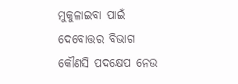ମୁକୁଳାଇବା ପାଇଁ ଦେବୋତ୍ତର ବିଭାଗ କୌଣସି ପଦକ୍ଷେପ ନେଉ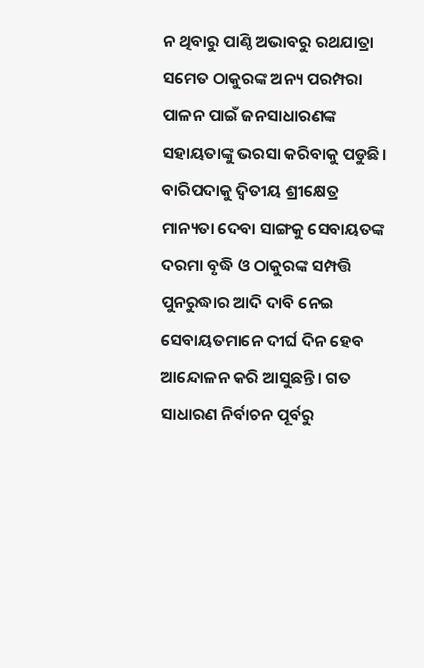ନ ଥିବାରୁ ପାଣ୍ଠି ଅଭାବରୁ ରଥଯାତ୍ରା ସମେତ ଠାକୁରଙ୍କ ଅନ୍ୟ ପରମ୍ପରା ପାଳନ ପାଇଁ ଜନସାଧାରଣଙ୍କ ସହାୟତାଙ୍କୁ ଭରସା କରିବାକୁ ପଡୁଛି। ବାରିପଦାକୁ ଦ୍ୱିତୀୟ ଶ୍ରୀକ୍ଷେତ୍ର ମାନ୍ୟତା ଦେବା ସାଙ୍ଗକୁ ସେବାୟତଙ୍କ ଦରମା ବୃଦ୍ଧି ଓ ଠାକୁରଙ୍କ ସମ୍ପତ୍ତି ପୁନରୁଦ୍ଧାର ଆଦି ଦାବି ନେଇ ସେବାୟତମାନେ ଦୀର୍ଘ ଦିନ ହେବ ଆନ୍ଦୋଳନ କରି ଆସୁଛନ୍ତି। ଗତ ସାଧାରଣ ନିର୍ବାଚନ ପୂର୍ବରୁ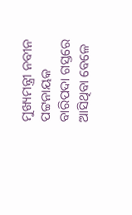ମୁଖ୍ୟମନ୍ତ୍ରୀ ନବୀନ ପଟ୍ଟନାୟକ ବାରିପଦା ଗସ୍ତରେ ଆସିଥିବା ବେଳେ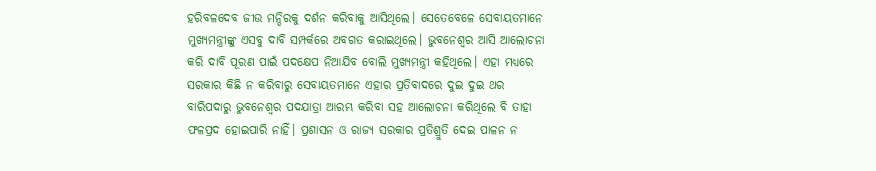ହରିବଳଦେବ ଜୀଉ ମନ୍ଦିରକୁ ଦର୍ଶନ କରିବାକୁ ଆସିଥିଲେ। ସେତେବେଳେ ସେବାୟତମାନେ ମୁଖ୍ୟମନ୍ତ୍ରୀଙ୍କୁ ଏସବୁ ଦାବି ସମ୍ପର୍କରେ ଅବଗତ କରାଇଥିଲେ। ଭୁବନେଶ୍ୱର ଆସି ଆଲୋଚନା କରି ଦାବି ପୂରଣ ପାଇଁ ପଦକ୍ଷେପ ନିଆଯିବ ବୋଲି ମୁଖ୍ୟମନ୍ତ୍ରୀ କହିଥିଲେ। ଏହା ମଧ୍ୟରେ ସରକାର କିଛି ନ କରିବାରୁ ସେବାୟତମାନେ ଏହାର ପ୍ରତିବାଦରେ ଦୁଇ ଦୁଇ ଥର ବାରିପଦାରୁ ଭୁବନେଶ୍ୱର ପଦଯାତ୍ରା ଆରମ୍ଭ କରିବା ସହ ଆଲୋଚନା କରିଥିଲେ ବି ତାହା ଫଳପ୍ରଦ ହୋଇପାରି ନାହିଁ। ପ୍ରଶାସନ ଓ ରାଜ୍ୟ ସରକାର ପ୍ରତିଶ୍ରୁତି ଦେଇ ପାଳନ ନ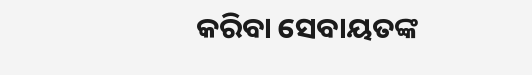କରିବା ସେବାୟତଙ୍କ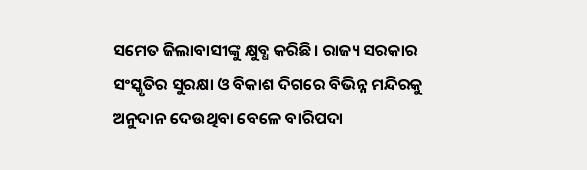ସମେତ ଜିଲାବାସୀଙ୍କୁ କ୍ଷୁବ୍ଧ କରିଛି। ରାଜ୍ୟ ସରକାର ସଂସ୍କୃତିର ସୁରକ୍ଷା ଓ ବିକାଶ ଦିଗରେ ବିଭିନ୍ନ ମନ୍ଦିରକୁ ଅନୁଦାନ ଦେଉଥିବା ବେଳେ ବାରିପଦା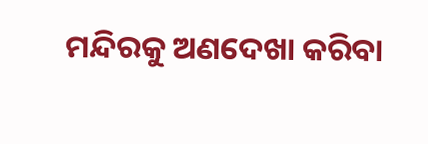ମନ୍ଦିରକୁ ଅଣଦେଖା କରିବା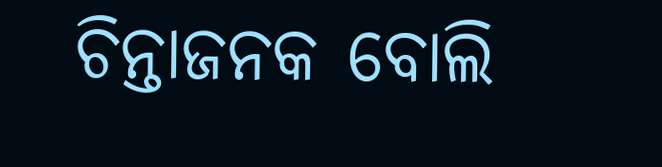ଚିନ୍ତାଜନକ ବୋଲି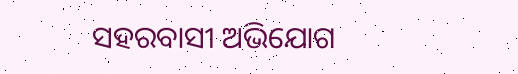ସହରବାସୀ ଅଭିଯୋଗ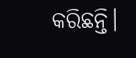କରିଛନ୍ତି।